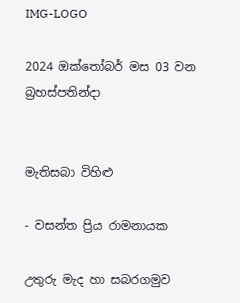IMG-LOGO

2024 ඔක්තෝබර් මස 03 වන බ්‍රහස්පතින්දා


මැතිසබා විහිළු

- වසන්ත ප්‍රිය රාමනායක

උතුරු මැද හා සබරගමුව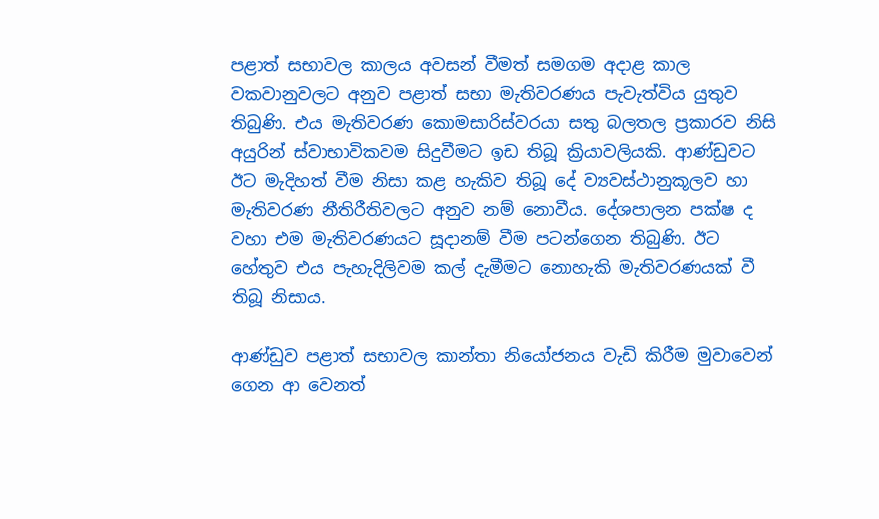පළාත් සභාවල කාලය අවසන් වීමත් සමගම අදාළ කාල වකවානුවලට අනුව පළාත් සභා මැතිවරණය පැවැත්විය යුතුව තිබුණි. එය මැතිවරණ කොමසාරිස්වරයා සතු බලතල ප්‍රකාරව නිසි අයුරින් ස්වාභාවිකවම සිදුවීමට ඉඩ තිබූ ක්‍රියාවලියකි. ආණ්ඩුවට ඊට මැදිහත් වීම නිසා කළ හැකිව තිබූ දේ ව්‍යවස්ථානුකූලව හා මැතිවරණ නීතිරීතිවලට අනුව නම් නොවීය. දේශපාලන පක්ෂ ද වහා එම මැතිවරණයට සූදානම් වීම පටන්ගෙන තිබුණි. ඊට හේතුව එය පැහැදිලිවම කල් දැමීමට නොහැකි මැතිවරණයක් වී තිබූ නිසාය.

ආණ්ඩුව පළාත් සභාවල කාන්තා නියෝජනය වැඩි කිරීම මුවාවෙන් ගෙන ආ වෙනත්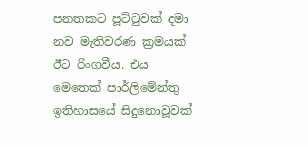පනතකට පූට්ටුවක් දමා නව මැතිවරණ ක්‍රමයක් ඊට රිංගවීය. එය මෙතෙක් පාර්ලිමේන්තු ඉතිහාසයේ සිදුනොවූවක්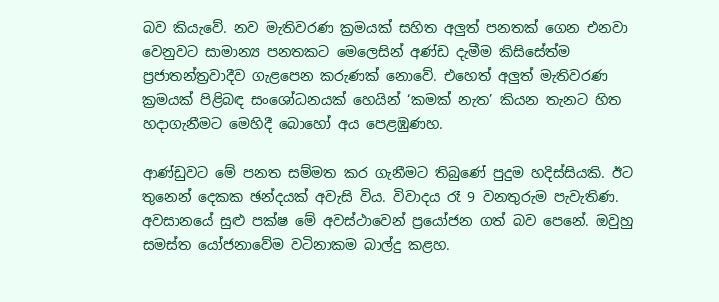බව කියැවේ. නව මැතිවරණ ක්‍රමයක් සහිත අලුත් පනතක් ගෙන එනවා වෙනුවට සාමාන්‍ය පනතකට මෙලෙසින් අණ්ඩ දැමීම කිසිසේත්ම ප්‍රජාතන්ත්‍රවාදීව ගැළපෙන කරුණක් නොවේ. එහෙත් අලුත් මැතිවරණ ක්‍රමයක් පිළිබඳ සංශෝධනයක් හෙයින් ‘කමක් නැත’ කියන තැනට හිත හදාගැනීමට මෙහිදී බොහෝ අය පෙළඹුණහ.

ආණ්ඩුවට මේ පනත සම්මත කර ගැනීමට තිබුණේ පුදුම හදිස්සියකි. ඊට තුනෙන් දෙකක ඡන්දයක් අවැසි විය. විවාදය රෑ 9 වනතුරුම පැවැතිණ. අවසානයේ සුළු පක්ෂ මේ අවස්ථාවෙන් ප්‍රයෝජන ගත් බව පෙනේ. ඔවුහු සමස්ත යෝජනාවේම වටිනාකම බාල්දු කළහ.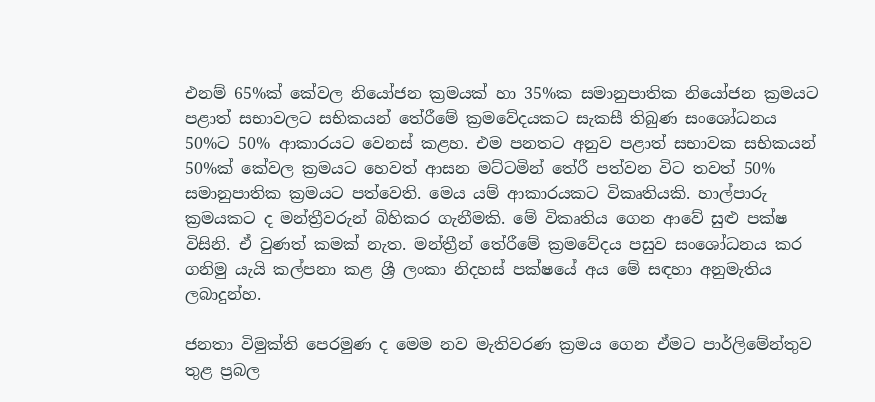එනම් 65%ක් කේවල නියෝජන ක්‍රමයක් හා 35%ක සමානුපාතික නියෝජන ක්‍රමයට පළාත් සභාවලට සභිකයන් තේරීමේ ක්‍රමවේදයකට සැකසී තිබුණ සංශෝධනය 50%ට 50% ආකාරයට වෙනස් කළහ. එම පනතට අනුව පළාත් සභාවක සභිකයන් 50%ක් කේවල ක්‍රමයට හෙවත් ආසන මට්ටමින් තේරී පත්වන විට තවත් 50% සමානුපාතික ක්‍රමයට පත්වෙති. මෙය යම් ආකාරයකට විකෘතියකි. හාල්පාරු ක්‍රමයකට ද මන්ත්‍රීවරුන් බිහිකර ගැනීමකි. මේ විකෘතිය ගෙන ආවේ සුළු පක්ෂ විසිනි. ඒ වුණත් කමක් නැත. මන්ත්‍රීන් තේරීමේ ක්‍රමවේදය පසුව සංශෝධනය කර ගනිමු යැයි කල්පනා කළ ශ්‍රී ලංකා නිදහස් පක්ෂයේ අය මේ සඳහා අනුමැතිය ලබාදුන්හ.

ජනතා විමුක්ති පෙරමුණ ද මෙම නව මැතිවරණ ක්‍රමය ගෙන ඒමට පාර්ලිමේන්තුව තුළ ප්‍රබල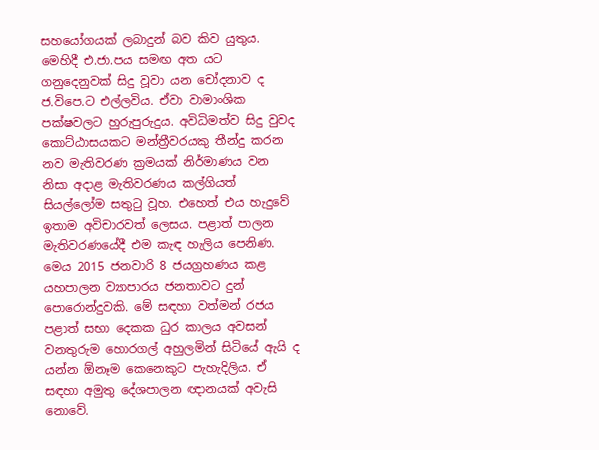සහයෝගයක් ලබාදුන් බව කිව යුතුය. මෙහිදී එ.ජා.පය සමඟ අත යට ගනුදෙනුවක් සිදු වූවා යන චෝදනාව ද ජ.විපෙ.ට එල්ලවිය. ඒවා වාමාංශික පක්ෂවලට හුරුපුරුදුය. අවිධිමත්ව සිදු වුවද කොට්ඨාසයකට මන්ත්‍රීවරයකු තීන්දු කරන නව මැතිවරණ ක්‍රමයක් නිර්මාණය වන නිසා අදාළ මැතිවරණය කල්ගියත් සියල්ලෝම සතුටු වූහ. එහෙත් එය හැදුවේ ඉතාම අවිචාරවත් ලෙසය. පළාත් පාලන මැතිවරණයේදී එම කැඳ හැලිය පෙනිණ. මෙය 2015 ජනවාරි 8 ජයග්‍රහණය කළ යහපාලන ව්‍යාපාරය ජනතාවට දුන් පොරොන්දුවකි. මේ සඳහා වත්මන් රජය පළාත් සභා දෙකක ධුර කාලය අවසන් වනතුරුම හොරගල් අහුලමින් සිටියේ ඇයි ද යන්න ඕනෑම කෙනෙකුට පැහැදිලිය. ඒ සඳහා අමුතු දේශපාලන ඥානයක් අවැසි නොවේ.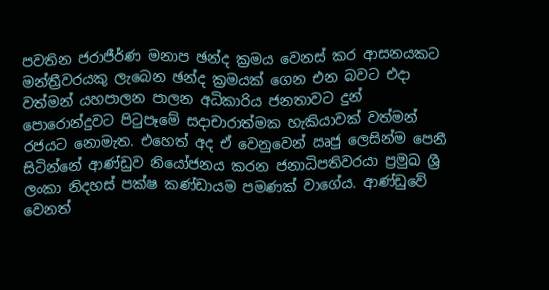පවතින ජරාජීර්ණ මනාප ඡන්ද ක්‍රමය වෙනස් කර ආසනයකට මන්ත්‍රීවරයකු ලැබෙන ඡන්ද ක්‍රමයක් ගෙන එන බවට එදා වත්මන් යහපාලන පාලන අධිකාරිය ජනතාවට දුන් පොරොන්දුවට පිටුපෑමේ සදාචාරාත්මක හැකියාවක් වත්මන් රජයට නොමැත. එහෙත් අද ඒ වෙනුවෙන් ඍජු ලෙසින්ම පෙනී සිටින්නේ ආණ්ඩුව නියෝජනය කරන ජනාධිපතිවරයා ප්‍රමුඛ ශ්‍රී ලංකා නිදහස් පක්ෂ කණ්ඩායම පමණක් වාගේය. ආණ්ඩුවේ වෙනත්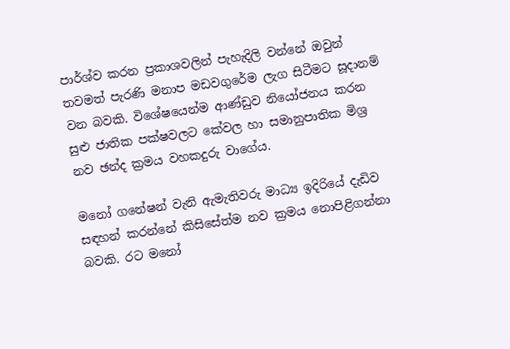පාර්ශ්ව කරන ප්‍රකාශවලින් පැහැදිලි වන්නේ ඔවුන් තවමත් පැරණි මනාප මඩවගුරේම ලැග සිටීමට සූදානම් වන බවකි. විශේෂයෙන්ම ආණ්ඩුව නියෝජනය කරන සුළු ජාතික පක්ෂවලට කේවල හා සමානුපාතික මිශ්‍ර නව ඡන්ද ක්‍රමය වහකදුරු වාගේය.

මනෝ ගනේෂන් වැනි ඇමැතිවරු මාධ්‍ය ඉදිරියේ දැඩිව සඳහන් කරන්නේ කිසිසේත්ම නව ක්‍රමය නොපිළිගන්නා බවකි. රට මනෝ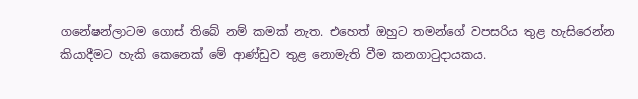ගනේෂන්ලාටම ගොස් තිබේ නම් කමක් නැත. එහෙත් ඔහුට තමන්ගේ වපසරිය තුළ හැසිරෙන්න කියාදීමට හැකි කෙනෙක් මේ ආණ්ඩුව තුළ නොමැති වීම කනගාටුදායකය.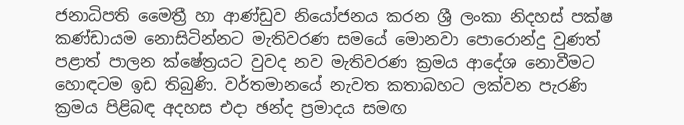ජනාධිපති මෛත්‍රී හා ආණ්ඩුව නියෝජනය කරන ශ්‍රී ලංකා නිදහස් පක්ෂ කණ්ඩායම නොසිටින්නට මැතිවරණ සමයේ මොනවා පොරොන්දු වුණත් පළාත් පාලන ක්ෂේත්‍රයට වුවද නව මැතිවරණ ක්‍රමය ආදේශ නොවීමට හොඳටම ඉඩ තිබුණි. වර්තමානයේ නැවත කතාබහට ලක්වන පැරණි ක්‍රමය පිළිබඳ අදහස එදා ඡන්ද ප්‍රමාදය සමඟ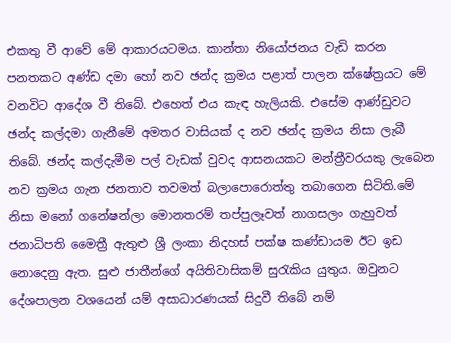එකතු වී ආවේ මේ ආකාරයටමය. කාන්තා නියෝජනය වැඩි කරන පනතකට අණ්ඩ දමා හෝ නව ඡන්ද ක්‍රමය පළාත් පාලන ක්ෂේත්‍රයට මේ වනවිට ආදේශ වී තිබේ. එහෙත් එය කැඳ හැලියකි. එසේම ආණ්ඩුවට ඡන්ද කල්දමා ගැනීමේ අමතර වාසියක් ද නව ඡන්ද ක්‍රමය නිසා ලැබී තිබේ. ඡන්ද කල්දැමීම පල් වැඩක් වුවද ආසනයකට මන්ත්‍රීවරයකු ලැබෙන නව ක්‍රමය ගැන ජනතාව තවමත් බලාපොරොත්තු තබාගෙන සිටිති.මේ නිසා මනෝ ගනේෂන්ලා මොනතරම් තප්පුලෑවත් නාගසලං ගැහුවත් ජනාධිපති මෛත්‍රී ඇතුළු ශ්‍රී ලංකා නිදහස් පක්ෂ කණ්ඩායම ඊට ඉඩ නොදෙනු ඇත. සුළු ජාතීන්ගේ අයිතිවාසිකම් සුරැකිය යුතුය. ඔවුනට දේශපාලන වශයෙන් යම් අසාධාරණයක් සිදුවී තිබේ නම්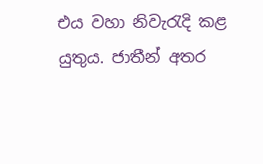එය වහා නිවැරැදි කළ යුතුය. ජාතීන් අතර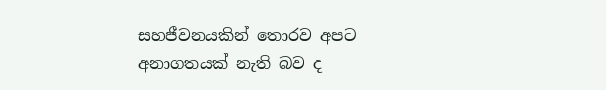සහජීවනයකින් තොරව අපට අනාගතයක් නැති බව ද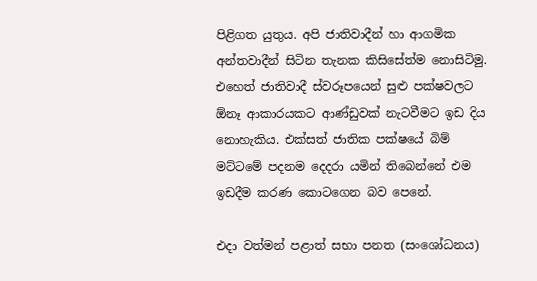පිළිගත යුතුය. අපි ජාතිවාදීන් හා ආගමික අන්තවාදීන් සිටින තැනක කිසිසේත්ම නොසිටිමු. එහෙත් ජාතිවාදී ස්වරූපයෙන් සුළු පක්ෂවලට ඕනෑ ආකාරයකට ආණ්ඩුවක් නැටවීමට ඉඩ දිය නොහැකිය. එක්සත් ජාතික පක්ෂයේ බිම් මට්ටමේ පදනම දෙදරා යමින් තිබෙන්නේ එම ඉඩදීම කරණ කොටගෙන බව පෙනේ.

එදා වත්මන් පළාත් සභා පනත (සංශෝධනය)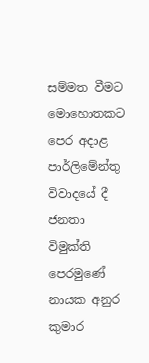සම්මත වීමට මොහොතකට පෙර අදාළ පාර්ලිමේන්තු විවාදයේ දී ජනතා විමුක්ති පෙරමුණේ නායක අනුර කුමාර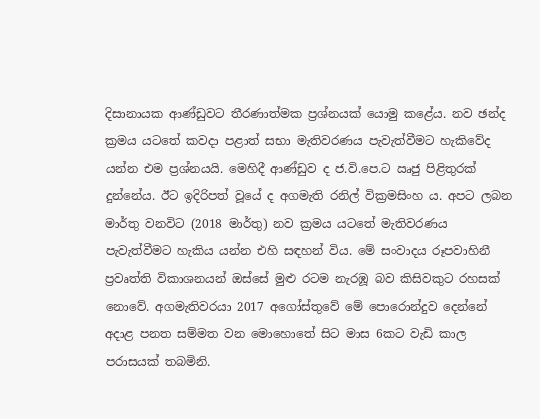දිසානායක ආණ්ඩුවට තීරණාත්මක ප්‍රශ්නයක් යොමු කළේය. නව ඡන්ද ක්‍රමය යටතේ කවදා පළාත් සභා මැතිවරණය පැවැත්වීමට හැකිවේද යන්න එම ප්‍රශ්නයයි. මෙහිදී ආණ්ඩුව ද ජ.වි.පෙ.ට ඍජු පිළිතුරක් දුන්නේය. ඊට ඉදිරිපත් වූයේ ද අගමැති රනිල් වික්‍රමසිංහ ය. අපට ලබන මාර්තු වනවිට (2018 මාර්තු) නව ක්‍රමය යටතේ මැතිවරණය පැවැත්වීමට හැකිය යන්න එහි සඳහන් විය. මේ සංවාදය රූපවාහිනී ප්‍රවෘත්ති විකාශනයන් ඔස්සේ මුළු රටම නැරඹූ බව කිසිවකුට රහසක් නොවේ. අගමැතිවරයා 2017 අගෝස්තුවේ මේ පොරොන්දුව දෙන්නේ අදාළ පනත සම්මත වන මොහොතේ සිට මාස 6කට වැඩි කාල පරාසයක් තබමිනි.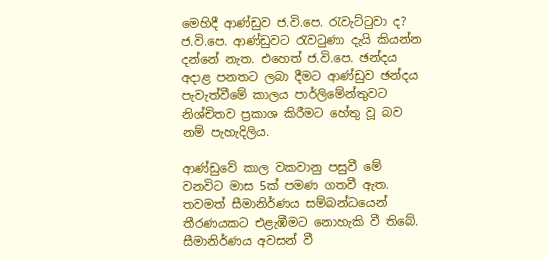මෙහිදී ආණ්ඩුව ජ.වි.පෙ. රැවැට්ටුවා ද? ජ.වි.පෙ. ආණ්ඩුවට රැවටුණා දැයි කියන්න දන්නේ නැත. එහෙත් ජ.වි.පෙ. ඡන්දය අදාළ පනතට ලබා දීමට ආණ්ඩුව ඡන්දය පැවැත්වීමේ කාලය පාර්ලිමේන්තුවට නිශ්චිතව ප්‍රකාශ කිරීමට හේතු වූ බව නම් පැහැදිලිය.

ආණ්ඩුවේ කාල වකවානු පසුවී මේ වනවිට මාස 5ක් පමණ ගතවී ඇත. තවමත් සීමානිර්ණය සම්බන්ධයෙන් තීරණයකට එළැඹීමට නොහැකි වී තිබේ. සීමානිර්ණය අවසන් වී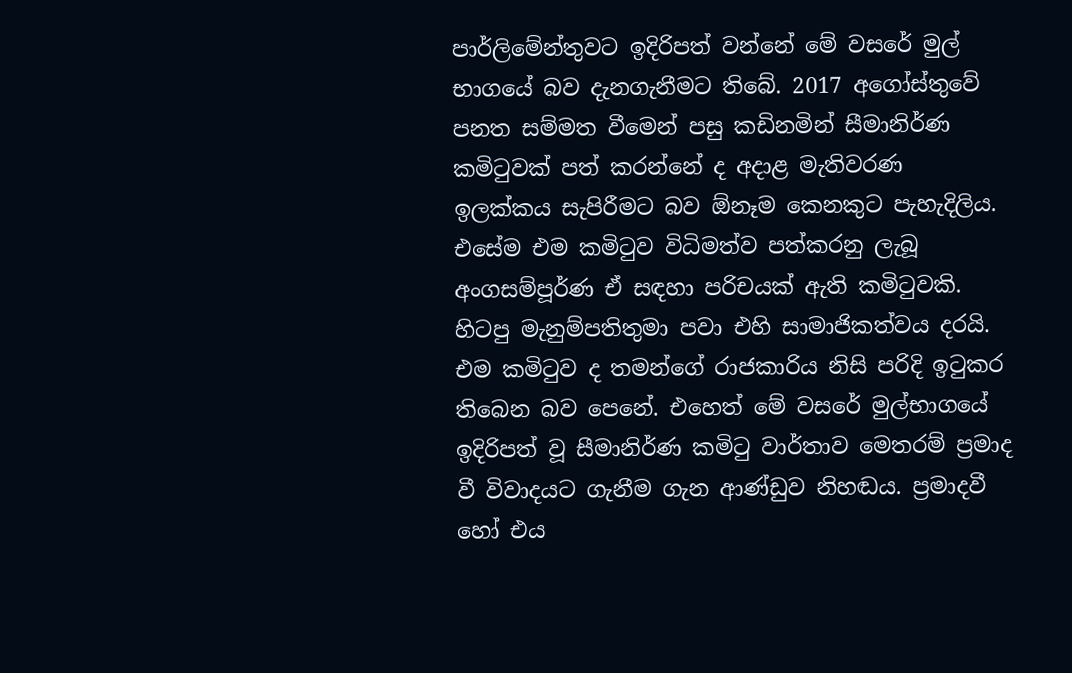පාර්ලිමේන්තුවට ඉදිරිපත් වන්නේ මේ වසරේ මුල් භාගයේ බව දැනගැනීමට තිබේ. 2017 අගෝස්තුවේ පනත සම්මත වීමෙන් පසු කඩිනමින් සීමානිර්ණ කමිටුවක් පත් කරන්නේ ද අදාළ මැතිවරණ ඉලක්කය සැපිරීමට බව ඕනෑම කෙනකුට පැහැදිලිය. එසේම එම කමිටුව විධිමත්ව පත්කරනු ලැබූ අංගසම්පූර්ණ ඒ සඳහා පරිචයක් ඇති කමිටුවකි. හිටපු මැනුම්පතිතුමා පවා එහි සාමාජිකත්වය දරයි. එම කමිටුව ද තමන්ගේ රාජකාරිය නිසි පරිදි ඉටුකර තිබෙන බව පෙනේ. එහෙත් මේ වසරේ මුල්භාගයේ ඉදිරිපත් වූ සීමානිර්ණ කමිටු වාර්තාව මෙතරම් ප්‍රමාද වී විවාදයට ගැනීම ගැන ආණ්ඩුව නිහඬය. ප්‍රමාදවී හෝ එය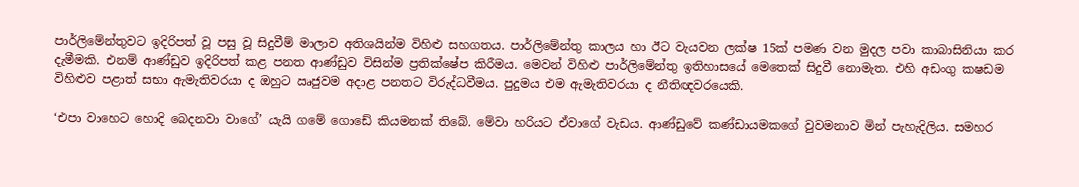පාර්ලිමේන්තුවට ඉදිරිපත් වූ පසු වූ සිදුවීම් මාලාව අතිශයින්ම විහිළු සහගතය. පාර්ලිමේන්තු කාලය හා ඊට වැයවන ලක්ෂ 15ක් පමණ වන මුදල පවා කාබාසිනියා කර දැමීමකි. එනම් ආණ්ඩුව ඉදිරිපත් කළ පනත ආණ්ඩුව විසින්ම ප්‍රතික්ෂේප කිරීමය. මෙවන් විහිළු පාර්ලිමේන්තු ඉතිහාසයේ මෙතෙක් සිදුවී නොමැත. එහි අඩංගු කෂඩම විහිළුව පළාත් සභා ඇමැතිවරයා ද ඔහුට ඍජුවම අදාළ පනතට විරුද්ධවීමය. පුදුමය එම ඇමැතිවරයා ද නීතිඥවරයෙකි.

‘එපා වාහෙට හොදි බෙදනවා වාගේ’ යැයි ගමේ ගොඩේ කියමනක් තිබේ. මේවා හරියට ඒවාගේ වැඩය. ආණ්ඩුවේ කණ්ඩායමකගේ වුවමනාව මින් පැහැදිලිය. සමහර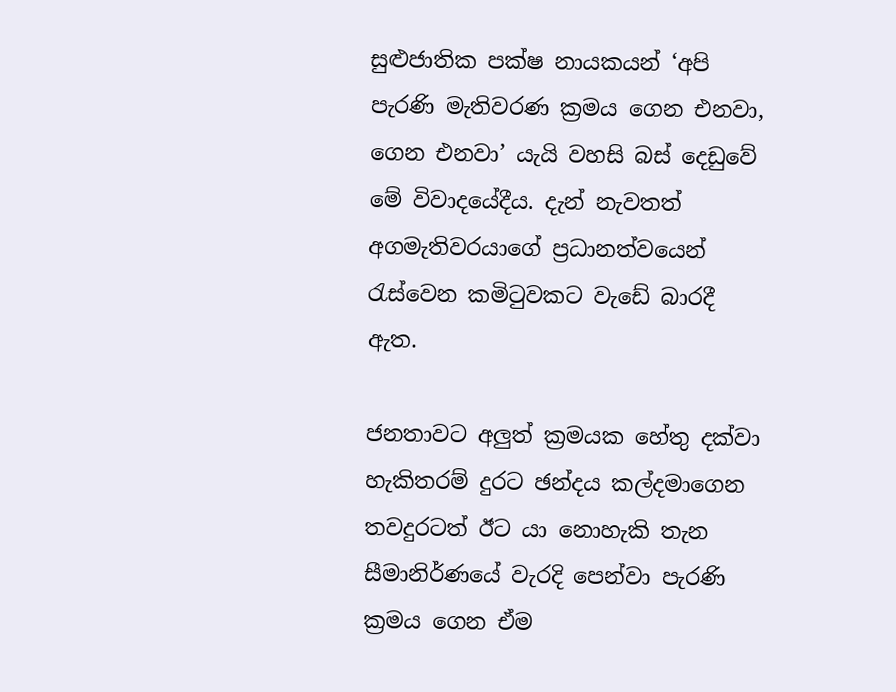සුළුජාතික පක්ෂ නායකයන් ‘අපි පැරණි මැතිවරණ ක්‍රමය ගෙන එනවා, ගෙන එනවා’ යැයි වහසි බස් දෙඩුවේ මේ විවාදයේදීය. දැන් නැවතත් අගමැතිවරයාගේ ප්‍රධානත්වයෙන් රැස්වෙන කමිටුවකට වැඩේ බාරදී ඇත.

ජනතාවට අලුත් ක්‍රමයක හේතු දක්වා හැකිතරම් දුරට ඡන්දය කල්දමාගෙන තවදුරටත් ඊට යා නොහැකි තැන සීමානිර්ණයේ වැරදි පෙන්වා පැරණි ක්‍රමය ගෙන ඒම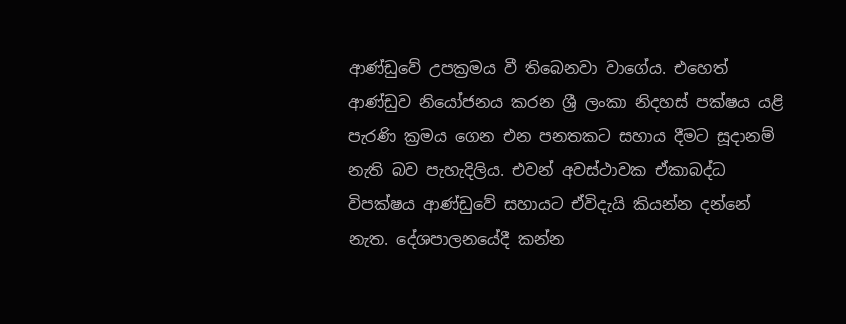ආණ්ඩුවේ උපක්‍රමය වී තිබෙනවා වාගේය. එහෙත් ආණ්ඩුව නියෝජනය කරන ශ්‍රී ලංකා නිදහස් පක්ෂය යළි පැරණි ක්‍රමය ගෙන එන පනතකට සහාය දීමට සූදානම් නැති බව පැහැදිලිය. එවන් අවස්ථාවක ඒකාබද්ධ විපක්ෂය ආණ්ඩුවේ සහායට ඒවිදැයි කියන්න දන්නේ නැත. දේශපාලනයේදී කන්න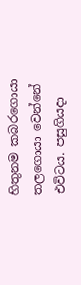හිතුනම කබරගොයා තලගොයා වෙන්නේ එවිටය. පසුගියදා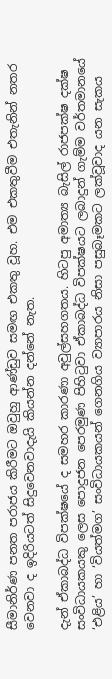සීමානිර්ණ පනත පරාජය කිරීමට ඔවුහු ආණ්ඩුව සමඟ එකතු වූහ. එම එකතුවීම එතැනින් නතර වෙනවා ද ඉදිරියටත් සිදුවෙනවාදැයි කියන්න දන්නේ නැත.

දැන් ඒකාබද්ධ විපක්ෂයේ ද සමහර කාරණා අවුල්සහගතය. හිටපු අමාත්‍ය බැසිල් රාජපක්ෂ දක්ෂ සංවිධායකයකු ලෙස පොදුජන පෙරමුණ පිහිටුවා ඒකාබද්ධ විපක්ෂයට ලබාදුන් ගැම්ම වර්තමානයේ ‘එළිය’ හා ‘වියත්මග’ සංවිධායකයන් ගෙනගිය ව්‍යාපාරය නිසා පසුබෑමකට ලක්වූවාද යන සැකය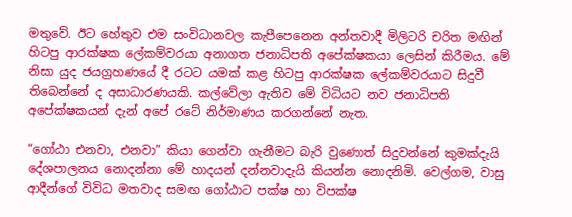මතුවේ. ඊට හේතුව එම සංවිධානවල කැපීපෙනෙන අන්තවාදී මිලිටරි චරිත මඟින් හිටපු ආරක්ෂක ලේකම්වරයා අනාගත ජනාධිපති අපේක්ෂකයා ලෙසින් කිරීමය. මේ නිසා යුද ජයග්‍රහණයේ දී රටට යමක් කළ හිටපු ආරක්ෂක ලේකම්වරයාට සිදුවී තිබෙන්නේ ද අසාධාරණයකි. කල්වේලා ඇතිව මේ විධියට නව ජනාධිපති අපේක්ෂකයන් දැන් අපේ රටේ නිර්මාණය කරගන්නේ නැත.

“ගෝඨා එනවා, එනවා” කියා ගෙන්වා ගැනීමට බැරි වුණොත් සිදුවන්නේ කුමක්දැයි දේශපාලනය නොදන්නා මේ හාදයන් දන්නවාදැයි කියන්න නොදනිමි. වෙල්ගම, වාසු ආදීන්ගේ විවිධ මතවාද සමඟ ගෝඨාට පක්ෂ හා විපක්ෂ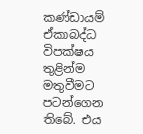කණ්ඩායම් ඒකාබද්ධ විපක්ෂය තුළින්ම මතුවීමට පටන්ගෙන තිබේ. එය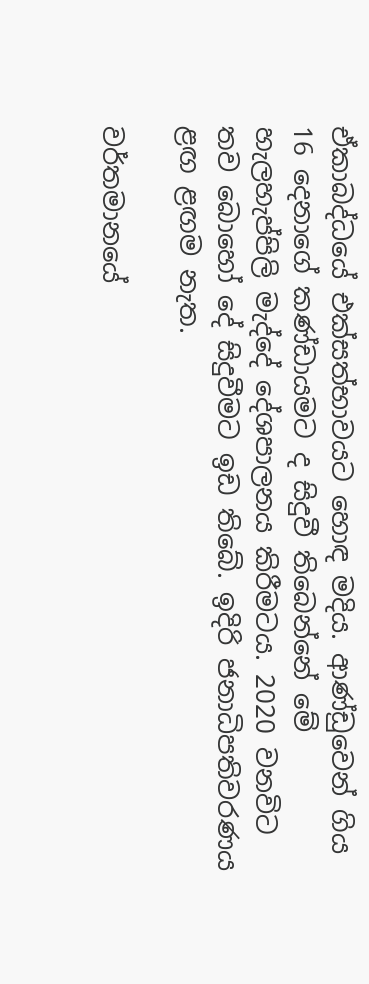ඒකාබද්ධයේ එක්සත්භාවයට හොඳ මදිය. ආණ්ඩුවෙන් ගිය 16 දෙනාගේ කණ්ඩායමට ද සිදුවී තිබෙන්නේ මේ හැලහැප්පිලි මැද්දේ දේශපාලනය කිරීමටය. 2020 වනවිට තව බොහෝ දේ සිදුවීමට ඉඩ තිබේ. ඉදිරි ජනාධිපතිවරණය ළඟ ළඟම නැත.

වර්තමානයේ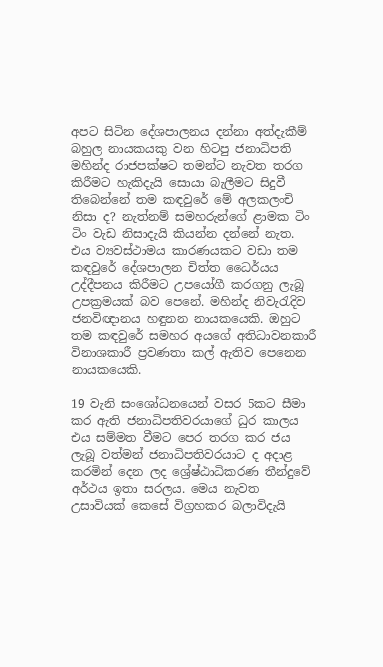අපට සිටින දේශපාලනය දන්නා අත්දැකීම් බහුල නායකයකු වන හිටපු ජනාධිපති මහින්ද රාජපක්ෂට තමන්ට නැවත තරග කිරීමට හැකිදැයි සොයා බැලීමට සිදුවී තිබෙන්නේ තම කඳවුරේ මේ අලකලංචි නිසා ද? නැත්නම් සමහරුන්ගේ ළාමක ටිං ටිං වැඩ නිසාදැයි කියන්න දන්නේ නැත. එය ව්‍යවස්ථාමය කාරණයකට වඩා තම කඳවුරේ දේශපාලන චිත්ත ධෛර්යය උද්දීපනය කිරීමට උපයෝගී කරගනු ලැබූ උපක්‍රමයක් බව පෙනේ. මහින්ද නිවැරැදිව ජනවිඥානය හඳුනන නායකයෙකි. ඔහුට තම කඳවුරේ සමහර අයගේ අතිධාවනකාරී විනාශකාරී ප්‍රවණතා කල් ඇතිව පෙනෙන නායකයෙකි.

19 වැනි සංශෝධනයෙන් වසර 5කට සීමා කර ඇති ජනාධිපතිවරයාගේ ධුර කාලය එය සම්මත වීමට පෙර තරග කර ජය ලැබූ වත්මන් ජනාධිපතිවරයාට ද අදාළ කරමින් දෙන ලද ශ්‍රේෂ්ඨාධිකරණ තීන්දුවේ අර්ථය ඉතා සරලය. මෙය නැවත උසාවියක් කෙසේ විග්‍රහකර බලාවිදැයි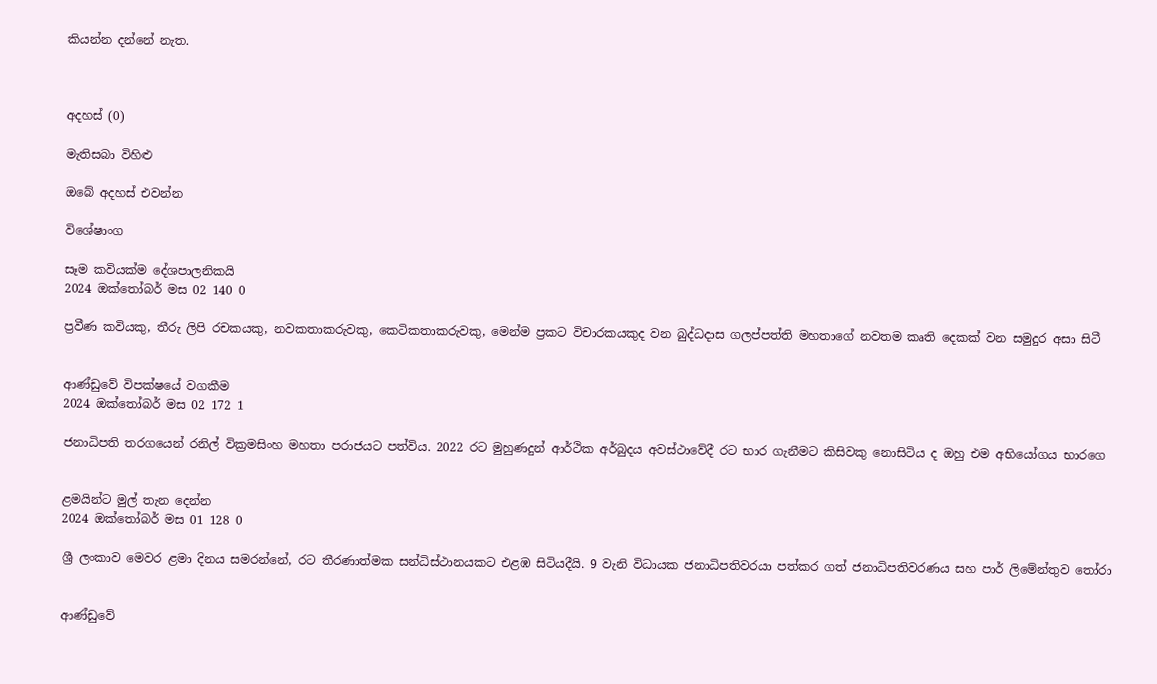කියන්න දන්නේ නැත.



අදහස් (0)

මැතිසබා විහිළු

ඔබේ අදහස් එවන්න

විශේෂාංග

සෑම කවියක්ම දේශපාලනිකයි
2024 ඔක්තෝබර් මස 02 140 0

ප්‍රවීණ කවියකු, තීරු ලිපි රචකයකු, නවකතාකරුවකු, කෙටිකතාකරුවකු, මෙන්ම ප්‍රකට විචාරකයකුද වන බුද්ධදාස ගලප්පත්ති මහතාගේ නවතම කෘති දෙකක් වන සමුදුර අසා සිටී


ආණ්ඩුවේ විපක්ෂයේ වගකීම
2024 ඔක්තෝබර් මස 02 172 1

ජනාධිපති තරගයෙන් රනිල් වික්‍රමසිංහ මහතා පරාජයට පත්විය. 2022 රට මුහුණදුන් ආර්ථික අර්බුදය අවස්ථාවේදී රට භාර ගැනීමට කිසිවකු නොසිටිය ද ඔහු එම අභියෝගය භාරගෙ


ළමයින්ට මුල් තැන දෙන්න
2024 ඔක්තෝබර් මස 01 128 0

ශ්‍රී ලංකාව මෙවර ළමා දිනය සමරන්නේ, රට තීරණාත්මක සන්ධිස්ථානයකට එළඹ සිටියදීයි. 9 වැනි විධායක ජනාධිපතිවරයා පත්කර ගත් ජනාධිපතිවරණය සහ පාර් ලිමේන්තුව තෝරා


ආණ්ඩුවේ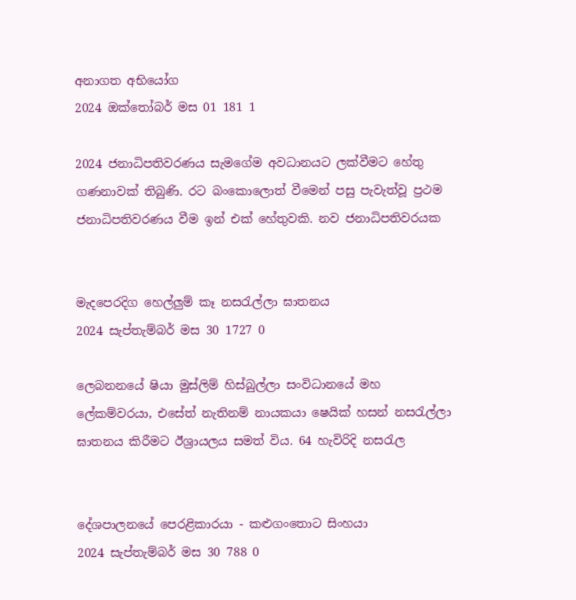අනාගත අභියෝග
2024 ඔක්තෝබර් මස 01 181 1

2024 ජනාධිපතිවරණය සැමගේම අවධානයට ලක්වීමට හේතු ගණනාවක් තිබුණි. රට බංකොලොත් වීමෙන් පසු පැවැත්වූ ප්‍රථම ජනාධිපතිවරණය වීම ඉන් එක් හේතුවකි. නව ජනාධිපතිවරයක


මැදපෙරදිග හෙල්ලුම් කෑ නසරැල්ලා ඝාතනය
2024 සැප්තැම්බර් මස 30 1727 0

ලෙබනනයේ ෂියා මුස්ලිම් හිස්බුල්ලා සංවිධානයේ මහ ලේකම්වරයා, එසේත් නැතිනම් නායකයා ෂෙයික් හසන් නසරැල්ලා ඝාතනය කිරීමට ඊශ්‍රායලය සමත් විය. 64 හැවිරිදි නසරැල


දේශපාලනයේ පෙරළිකාරයා - කළුගංතොට සිංහයා
2024 සැප්තැම්බර් මස 30 788 0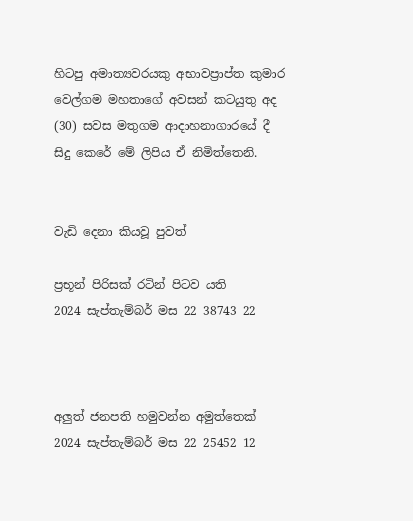හිටපු අමාත්‍යවරයකු අභාවප්‍රාප්ත කුමාර වෙල්ගම මහතාගේ අවසන් කටයුතු අද (30) සවස මතුගම ආදාහනාගාරයේ දී සිදු කෙරේ මේ ලිපිය ඒ නිමිත්තෙනි.


වැඩි දෙනා කියවූ පුවත්

ප්‍රභූන් පිරිසක් රටින් පිටව යති
2024 සැප්තැම්බර් මස 22 38743 22



අලුත් ජනපති හමුවන්න අමුත්තෙක්
2024 සැප්තැම්බර් මස 22 25452 12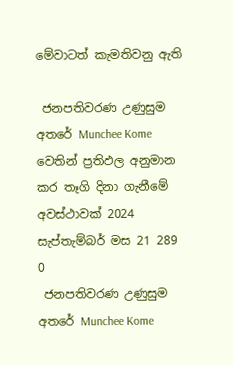මේවාටත් කැමතිවනු ඇති

 ජනපතිවරණ උණුසුම අතරේ Munchee Kome වෙතින් ප්‍රතිඵල අනුමාන කර තෑගි දිනා ගැනීමේ අවස්ථාවක් 2024 සැප්තැම්බර් මස 21 289 0
 ජනපතිවරණ උණුසුම අතරේ Munchee Kome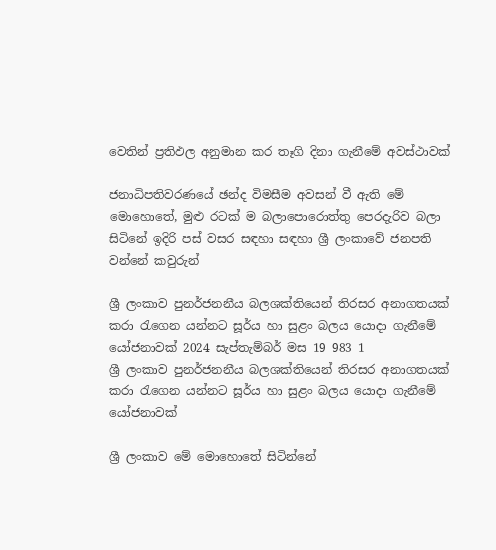වෙතින් ප්‍රතිඵල අනුමාන කර තෑගි දිනා ගැනීමේ අවස්ථාවක්

ජනාධිපතිවරණයේ ඡන්ද විමසීම අවසන් වී ඇති මේ මොහොතේ, මුළු රටක් ම බලාපොරොත්තු පෙරදැරිව බලා සිටිනේ ඉදිරි පස් වසර සඳහා සඳහා ශ්‍රී ලංකාවේ ජනපති වන්නේ කවුරුන්

ශ්‍රී ලංකාව පුනර්ජනනීය බලශක්තියෙන් තිරසර අනාගතයක් කරා රැගෙන යන්නට සූර්ය හා සුළං බලය යොදා ගැනීමේ යෝජනාවක් 2024 සැප්තැම්බර් මස 19 983 1
ශ්‍රී ලංකාව පුනර්ජනනීය බලශක්තියෙන් තිරසර අනාගතයක් කරා රැගෙන යන්නට සූර්ය හා සුළං බලය යොදා ගැනීමේ යෝජනාවක්

ශ්‍රී ලංකාව මේ මොහොතේ සිටින්නේ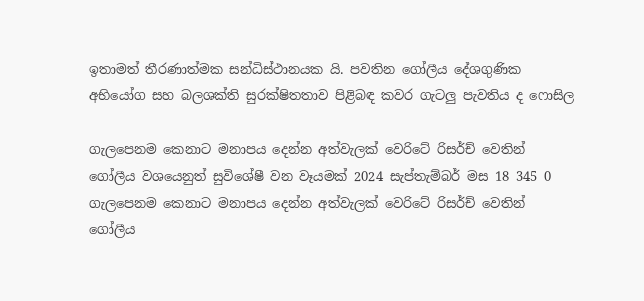ඉතාමත් තීරණාත්මක සන්ධිස්ථානයක යි. පවතින ගෝලීය දේශගුණික අභියෝග සහ බලශක්ති සුරක්ෂිතතාව පිළිබඳ කවර ගැටලු පැවතිය ද ෆොසිල

ගැලපෙනම කෙනාට මනාපය දෙන්න අත්වැලක් වෙරිටේ රිසර්ච් වෙතින් ගෝලීය වශයෙනුත් සුවිශේෂී වන වෑයමක් 2024 සැප්තැම්බර් මස 18 345 0
ගැලපෙනම කෙනාට මනාපය දෙන්න අත්වැලක් වෙරිටේ රිසර්ච් වෙතින් ගෝලීය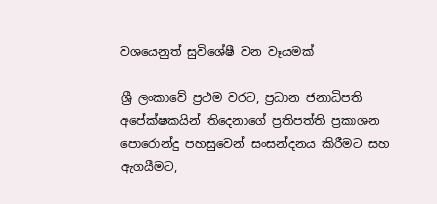වශයෙනුත් සුවිශේෂී වන වෑයමක්

ශ්‍රී ලංකාවේ ප්‍රථම වරට, ප්‍රධාන ජනාධිපති අපේක්ෂකයින් තිදෙනාගේ ප්‍රතිපත්ති ප්‍රකාශන පොරොන්දු පහසුවෙන් සංසන්දනය කිරීමට සහ ඇගයීමට,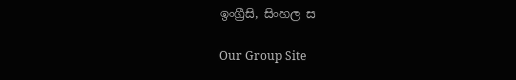ඉංග්‍රීසි, සිංහල ස

Our Group Site